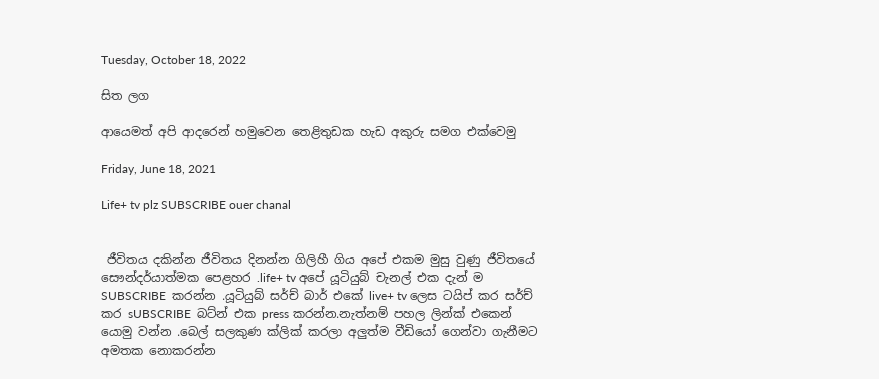Tuesday, October 18, 2022

සිත ලග

ආයෙමත් අපි ආදරෙන් හමුවෙන තෙළිතුඩක හැඩ අකුරු සමග එක්වෙමු

Friday, June 18, 2021

Life+ tv plz SUBSCRIBE ouer chanal


 ජීවිතය දකින්න ජීවිතය දිනන්න ගිලිහී ගිය අපේ එකම මුසු වුණු ජීවිතයේ සෞන්දර්යාත්මක පෙළහර .life+ tv අපේ යූටියුබ් චැනල් එක දැන් ම SUBSCRIBE  කරන්න .යූටියුබ් සර්ච් බාර් එකේ live+ tv ලෙස ටයිප් කර සර්ච් කර sUBSCRIBE  බට්න් එක press කරන්න.නැත්නම් පහල ලින්ක් එකෙන් යොමු වන්න .බෙල් සලකුණ ක්ලික් කරලා අලුත්ම වීඩියෝ ගෙන්වා ගැනීමට අමතක නොකරන්න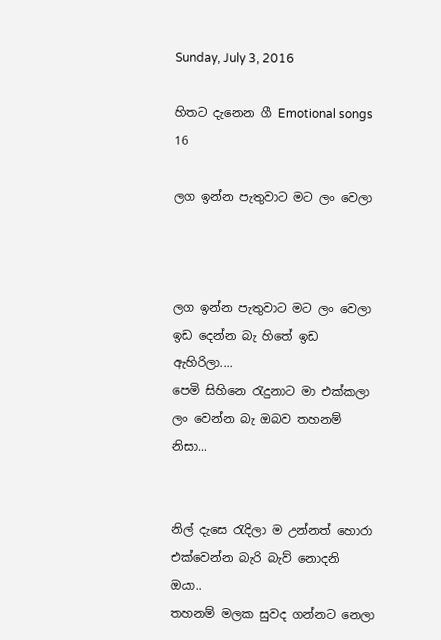Sunday, July 3, 2016

හිතට දැනෙන ගී Emotional songs 16

ලග ඉන්න පැතුවාට මට ලං වෙලා



ලග ඉන්න පැතුවාට මට ලං වෙලා
ඉඩ දෙන්න බැ හිතේ ඉඩ ඇහිරිලා....
පෙමි සිහිනෙ රැදුනාට මා එක්කලා
ලං වෙන්න බැ ඔබව තහනම් නිසා...


නිල් දැසෙ රැදිලා ම උන්නත් හොරා
එක්වෙන්න බැරි බැව් නොදනි ඔයා..
තහනම් මලක සුවද ගන්නට නෙලා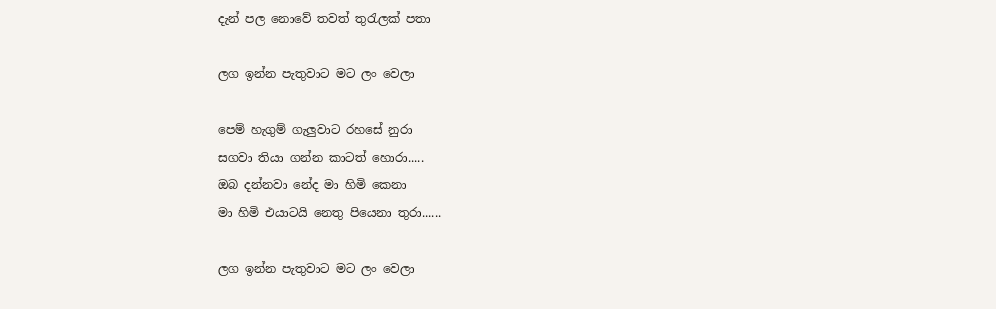දැන් පල නොවේ තවත් තුරැලක් පතා

ලග ඉන්න පැතුවාට මට ලං වෙලා

පෙම් හැගුම් ගැලුවාට රහසේ නුරා
සගවා තියා ගන්න කාටත් හොරා.....
ඔබ දන්නවා නේද මා හිමි කෙනා
මා හිමි එයාටයි නෙතු පියෙනා තුරා......

ලග ඉන්න පැතුවාට මට ලං වෙලා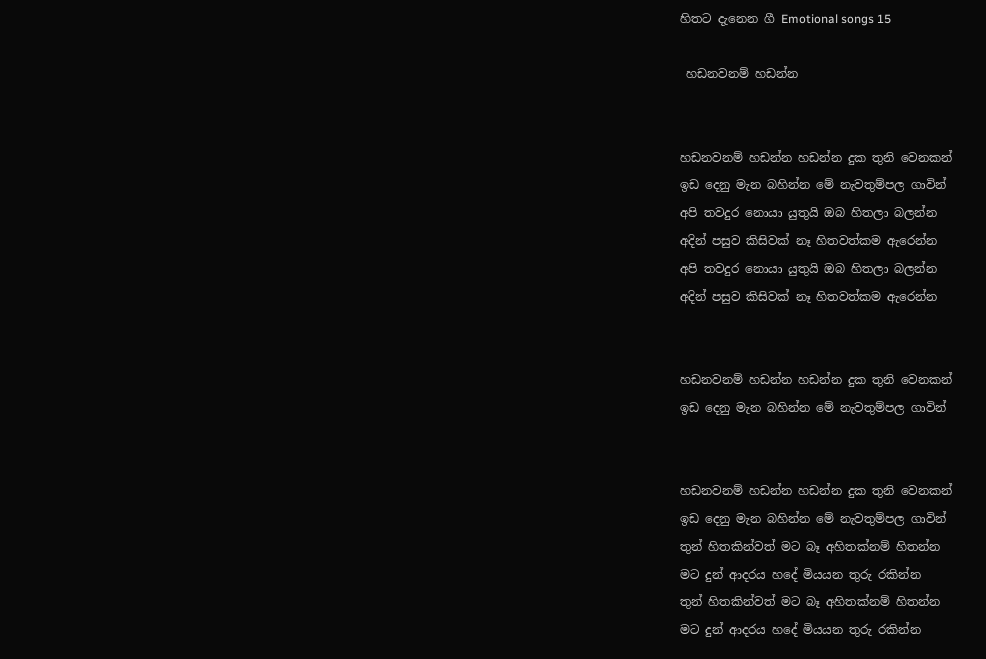හිතට දැනෙන ගී Emotional songs 15

 හඩනවනම් හඩන්න


හඩනවනම් හඩන්න හඩන්න දුක තුනි වෙනකන්
ඉඩ දෙනු මැන බහින්න මේ නැවතුම්පල ගාවින්
අපි තවදුර නොයා යුතුයි ඔබ හිතලා බලන්න
අදින් පසුව කිසිවක් නෑ හිතවත්කම ඇරෙන්න
අපි තවදුර නොයා යුතුයි ඔබ හිතලා බලන්න
අදින් පසුව කිසිවක් නෑ හිතවත්කම ඇරෙන්න


හඩනවනම් හඩන්න හඩන්න දුක තුනි වෙනකන්
ඉඩ දෙනු මැන බහින්න මේ නැවතුම්පල ගාවින්


හඩනවනම් හඩන්න හඩන්න දුක තුනි වෙනකන්
ඉඩ දෙනු මැන බහින්න මේ නැවතුම්පල ගාවින්
තුන් හිතකින්වත් මට බෑ අහිතක්නම් හිතන්න
මට දුන් ආදරය හදේ මියයන තුරු රකින්න
තුන් හිතකින්වත් මට බෑ අහිතක්නම් හිතන්න
මට දුන් ආදරය හදේ මියයන තුරු රකින්න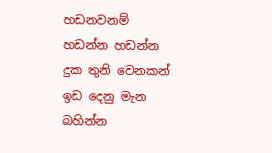හඩනවනම් හඩන්න හඩන්න දුක තුනි වෙනකන්
ඉඩ දෙනු මැන බහින්න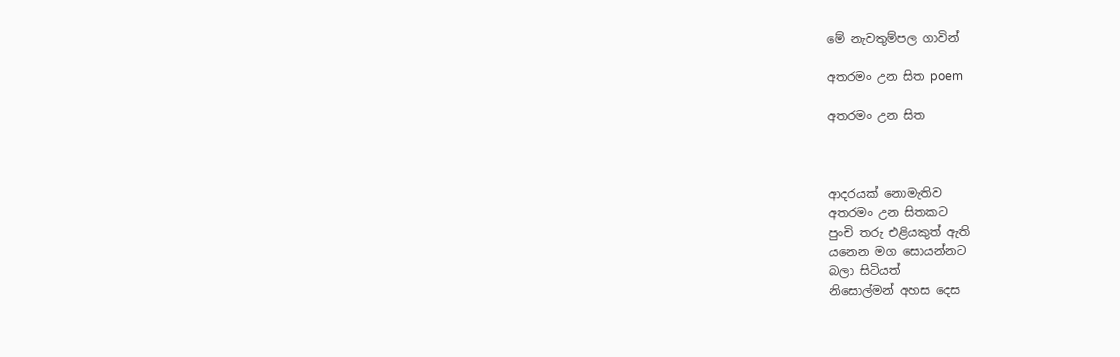මේ නැවතුම්පල ගාවින්

අතරමං උන සිත poem

අතරමං උන සිත



ආදරයක් නොමැතිව
අතරමං උන සිතකට
පුංචි තරු එළියකුත් ඇති
යනෙන මග සොයන්නට
බලා සිටියත්
නිසොල්මන් අහස දෙස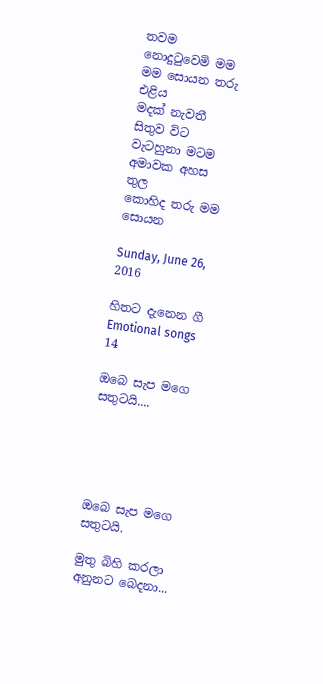තවම නොදුටුවෙමි මම
මම සොයන තරු එළිය
මදක් නැවතී සිතුව විට
වැටහුනා මටම
අමාවක අහස තුල
කොහිද තරු මම සොයන

Sunday, June 26, 2016

හිතට දැනෙන ගී Emotional songs 14

ඔ‍බෙ සැප මගෙ සතුටයි....





ඔ‍බෙ සැප මගෙ සතුටයි.

මුතු බිහි කරලා අනුනට බෙදනා...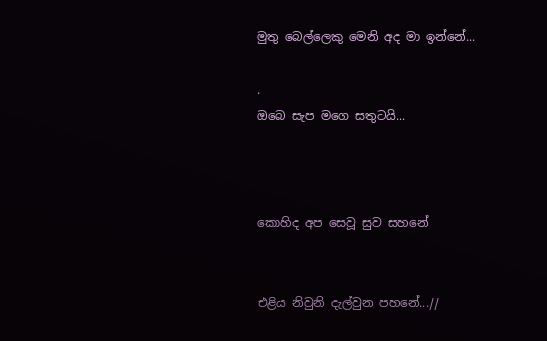මුතු බෙල්ලෙකු මෙනි අද මා ඉන්නේ...

.
ඔබෙ සැප මගෙ සතුටයි...



කොහිද අප සෙවූ සුව සහනේ


එළිය නිවුනි දැල්වුන පහනේ...//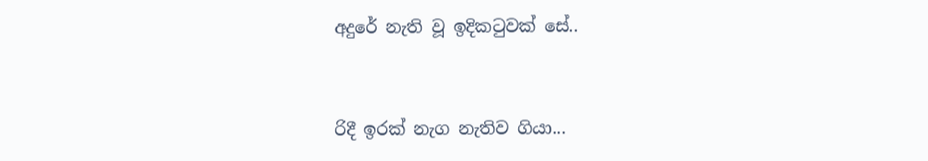අදුරේ නැති වූ ඉදිකටුවක් සේ..


රිදී ඉරක් නැග නැතිව ගියා...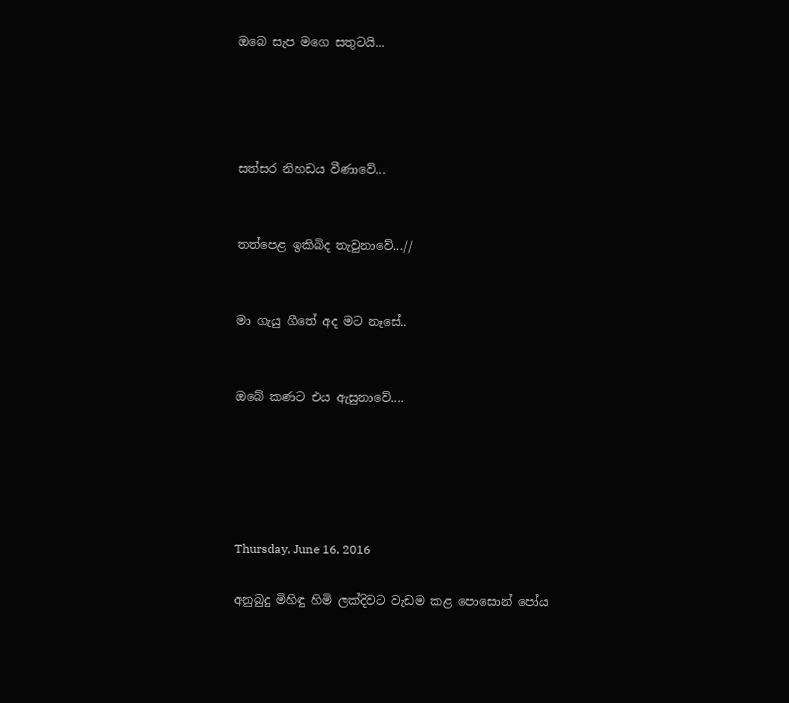ඔබෙ සැප මගෙ සතුටයි...




සත්සර නිහඩය වීණාවේ...


තත්පෙළ ඉකිබිද තැවුනාවේ...//


මා ගැයු ගීතේ අද මට නෑසේ..


ඔබේ කණට එය ඇසුනාවේ....





Thursday, June 16, 2016

අනුබුදු මිහිඳු හිමි ලක්‌දිවට වැඩම කළ පොසොන් පෝය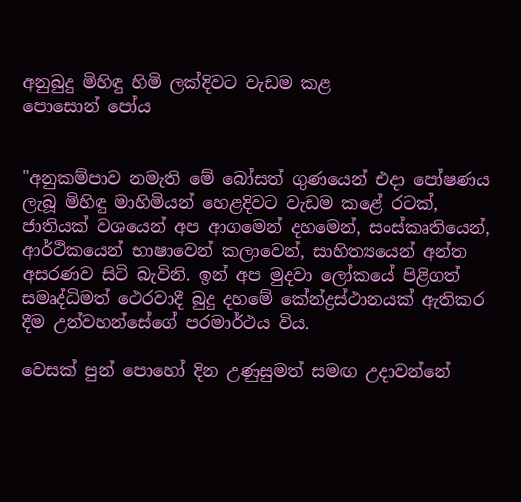අනුබුදු මිහිඳු හිමි ලක්‌දිවට වැඩම කළ
පොසොන් පෝය


"අනුකම්පාව නමැති මේ බෝසත් ගුණයෙන් එදා පෝෂණය ලැබූ මිහිඳු මාහිමියන් හෙළදිවට වැඩම කළේ රටක්‌, ජාතියක්‌ වශයෙන් අප ආගමෙන් දහමෙන්, සංස්‌කෘතියෙන්, ආර්ථිකයෙන් භාෂාවෙන් කලාවෙන්, සාහිත්‍යයෙන් අන්ත අසරණව සිටි බැවිනි. ඉන් අප මුදවා ලෝකයේ පිළිගත් සමෘද්ධිමත් ථෙරවාදී බුදු දහමේ කේන්ද්‍රස්‌ථානයක්‌ ඇතිකර දීම උන්වහන්සේගේ පරමාර්ථය විය.

වෙසක්‌ පුන් පොහෝ දින උණුසුමත් සමඟ උදාවන්නේ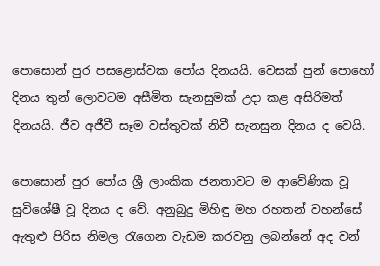පොසොන් පුර පසළොස්‌වක පෝය දිනයයි. වෙසක්‌ පුන් පොහෝ දිනය තුන් ලොවටම අසීමිත සැනසුමක්‌ උදා කළ අසිරිමත් දිනයයි. ජීව අජීවී සෑම වස්‌තුවක්‌ නිවී සැනසුන දිනය ද වෙයි.

පොසොන් පුර පෝය ශ්‍රී ලාංකික ජනතාවට ම ආවේණික වූ සුවිශේෂී වූ දිනය ද වේ. අනුබුදු මිහිඳු මහ රහතන් වහන්සේ ඇතුළු පිරිස නිමල රැගෙන වැඩම කරවනු ලබන්නේ අද වන්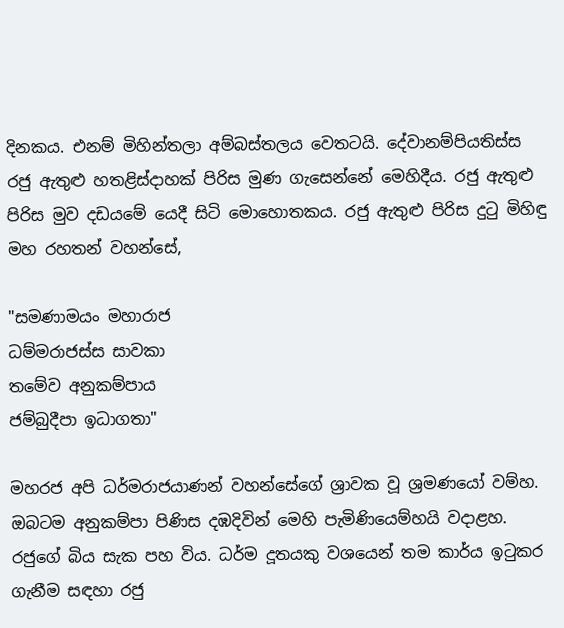දිනකය. එනම් මිහින්තලා අම්බස්‌තලය වෙතටයි. දේවානම්පියතිස්‌ස රජු ඇතුළු හතළිස්‌දාහක්‌ පිරිස මුණ ගැසෙන්නේ මෙහිදීය. රජු ඇතුළු පිරිස මුව දඩයමේ යෙදී සිටි මොහොතකය. රජු ඇතුළු පිරිස දුටු මිහිඳු මහ රහතන් වහන්සේ,

"සමණාමයං මහාරාජ
ධම්මරාජස්‌ස සාවකා
තමේව අනුකම්පාය
ජම්බුදීපා ඉධාගතා"

මහරජ අපි ධර්මරාජයාණන් වහන්සේගේ ශ්‍රාවක වූ ශ්‍රමණයෝ වම්හ. ඔබටම අනුකම්පා පිණිස දඹදිවින් මෙහි පැමිණියෙම්හයි වදාළහ. රජුගේ බිය සැක පහ විය. ධර්ම දූතයකු වශයෙන් තම කාර්ය ඉටුකර ගැනීම සඳහා රජු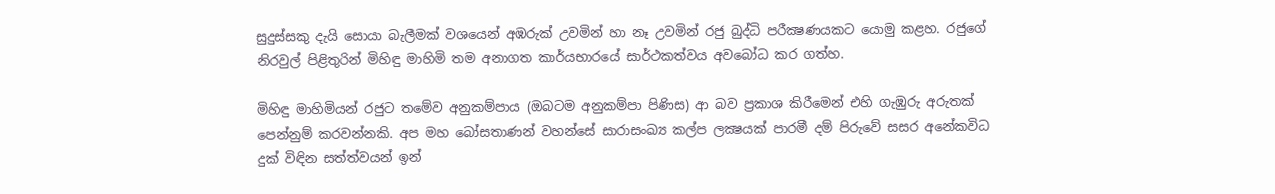සුදුස්‌සකු දැයි සොයා බැලීමක්‌ වශයෙන් අඹරුක්‌ උවමින් හා නෑ උවමින් රජු බුද්ධි පරීක්‍ෂණයකට යොමු කළහ. රජුගේ නිරවුල් පිළිතුරින් මිහිඳු මාහිමි තම අනාගත කාර්යභාරයේ සාර්ථකත්වය අවබෝධ කර ගත්හ.

මිහිඳු මාහිමියන් රජුට තමේව අනුකම්පාය (ඔබටම අනුකම්පා පිණිස) ආ බව ප්‍රකාශ කිරීමෙන් එහි ගැඹුරු අරුතක්‌ පෙන්නුම් කරවන්නකි. අප මහ බෝසතාණන් වහන්සේ සාරාසංඛ්‍ය කල්ප ලක්‍ෂයක්‌ පාරමී දම් පිරුවේ සසර අනේකවිධ දුක්‌ විඳින සත්ත්වයන් ඉන්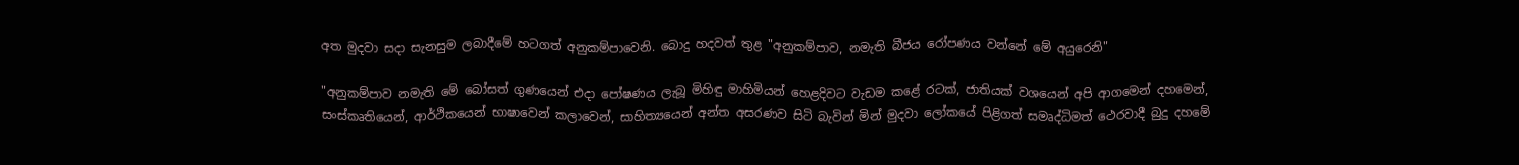අත මුදවා සදා සැනසුම ලබාදීමේ හටගත් අනුකම්පාවෙනි. බොදු හදවත් තුළ "අනුකම්පාව, නමැති බීජය රෝපණය වන්නේ මේ අයුරෙනි"

"අනුකම්පාව නමැති මේ බෝසත් ගුණයෙන් එදා පෝෂණය ලැබූ මිහිඳු මාහිමියන් හෙළදිවට වැඩම කළේ රටක්‌, ජාතියක්‌ වශයෙන් අපි ආගමෙන් දහමෙන්, සංස්‌කෘතියෙන්, ආර්ථිකයෙන් භාෂාවෙන් කලාවෙන්, සාහිත්‍යයෙන් අන්ත අසරණව සිටි බැවින් මින් මුදවා ලෝකයේ පිළිගත් සමෘද්ධිමත් ථෙරවාදී බුදු දහමේ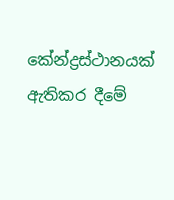කේන්ද්‍රස්‌ථානයක්‌ ඇතිකර දීමේ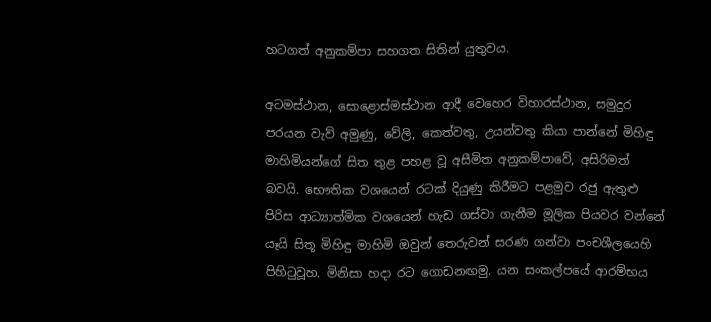හටගත් අනුකම්පා සහගත සිතින් යුතුවය.

අටමස්‌ථාන, සොළොස්‌මස්‌ථාන ආදී වෙහෙර විහාරස්‌ථාන, සමුදුර පරයන වැව් අමුණු, වේලි, කෙත්වතු, උයන්වතු කියා පාන්නේ මිහිඳු මාහිමියන්ගේ සිත තුළ පහළ වූ අසීමිත අනුකම්පාවේ, අසිරිමත් බවයි. භෞතික වශයෙන් රටක්‌ දියුණු කිරීමට පළමුව රජු ඇතුළු පිරිස ආධ්‍යාත්මික වශයෙන් හැඩ ගස්‌වා ගැනීම මූලික පියවර වන්නේ යෑයි සිතූ මිහිඳු මාහිමි ඔවුන් තෙරුවන් සරණ ගන්වා පංචශීලයෙහි පිහිටුවූහ. මිනිසා හදා රට ගොඩනඟමු. යන සංකල්පයේ ආරම්භය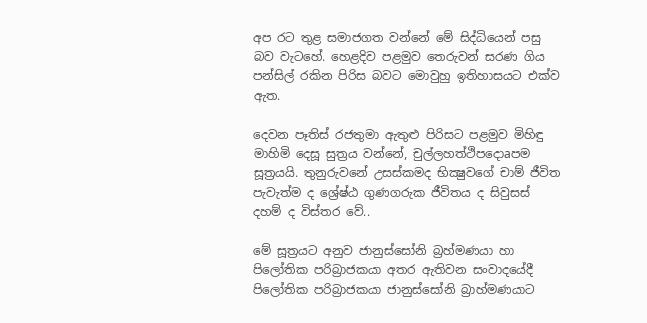අප රට තුළ සමාජගත වන්නේ මේ සිද්ධියෙන් පසු බව වැටහේ. හෙළදිව පළමුව තෙරුවන් සරණ ගිය පන්සිල් රකින පිරිස බවට මොවුහු ඉතිහාසයට එක්‌ව ඇත.

දෙවන පෑතිස්‌ රජතුමා ඇතුළු පිරිසට පළමුව මිහිඳු මාහිමි දෙසූ සුත්‍රය වන්නේ, චුල්ලහත්ථිපදොaපම සූත්‍රයයි. තුනුරුවනේ උසස්‌කමද භික්‍ෂුවගේ චාම් ජීවිත පැවැත්ම ද ශ්‍රේෂ්ඨ ගුණගරුක ජීවිතය ද සිවුසස්‌ දහම් ද විස්‌තර වේ..

මේ සූත්‍රයට අනුව ජානුස්‌සෝනි බ්‍රහ්මණයා හා පිලෝතික පරිබ්‍රාජකයා අතර ඇතිවන සංවාදයේදී පිලෝතික පරිබ්‍රාජකයා ජානුස්‌සෝනි බ්‍රාහ්මණයාට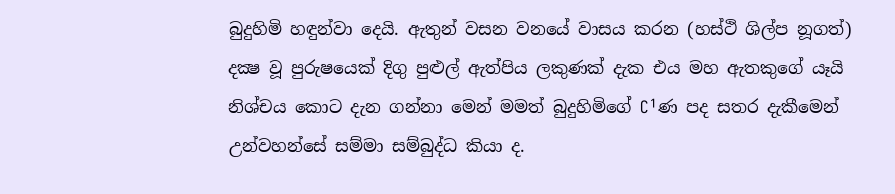බුදුහිමි හඳුන්වා දෙයි. ඇතුන් වසන වනයේ වාසය කරන (හස්‌ථි ශිල්ප නූගත්) දක්‍ෂ වූ පුරුෂයෙක්‌ දිගු පුළුල් ඇත්පිය ලකුණක්‌ දැක එය මහ ඇතකුගේ යෑයි නිශ්චය කොට දැන ගන්නා මෙන් මමත් බුදුහිමිගේ C¹ණ පද සතර දැකීමෙන් උන්වහන්සේ සම්මා සම්බුද්ධ කියා ද.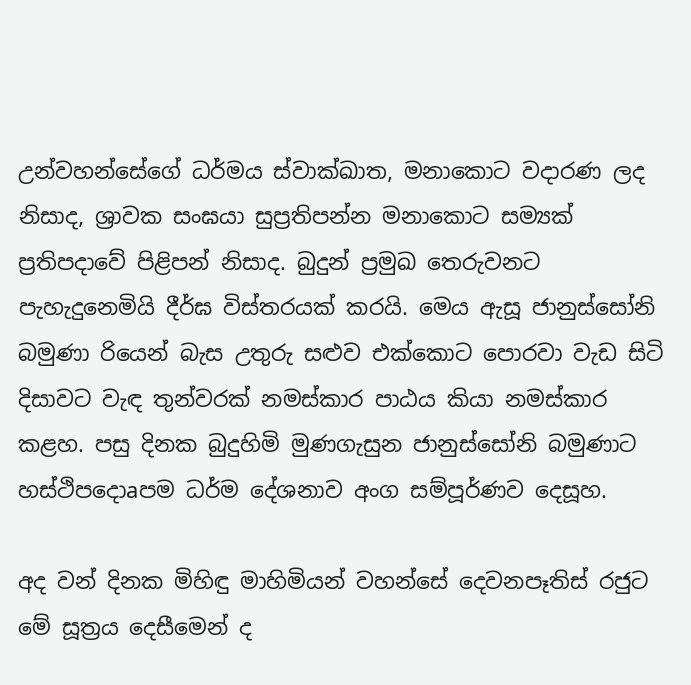උන්වහන්සේගේ ධර්මය ස්‌වාක්‌ඛාත, මනාකොට වදාරණ ලද නිසාද, ශ්‍රාවක සංඝයා සුප්‍රතිපන්න මනාකොට සම්‍යක්‌ ප්‍රතිපදාවේ පිළිපන් නිසාද. බුදුන් ප්‍රමුඛ තෙරුවනට පැහැදුනෙමියි දීර්ඝ විස්‌තරයක්‌ කරයි. මෙය ඇසූ ජානුස්‌සෝනි බමුණා රියෙන් බැස උතුරු සළුව එක්‌කොට පොරවා වැඩ සිටි දිසාවට වැඳ තුන්වරක්‌ නමස්‌කාර පාඨය කියා නමස්‌කාර කළහ. පසු දිනක බුදුහිමි මුණගැසුන ජානුස්‌සෝනි බමුණාට හස්‌ථිපදොaපම ධර්ම දේශනාව අංග සම්පූර්ණව දෙසූහ.

අද වන් දිනක මිහිඳු මාහිමියන් වහන්සේ දෙවනපෑතිස්‌ රජුට මේ සූත්‍රය දෙසීමෙන් ද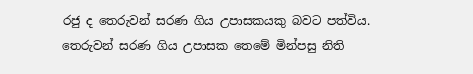රජු ද තෙරුවන් සරණ ගිය උපාසකයකු බවට පත්විය. තෙරුවන් සරණ ගිය උපාසක තෙමේ මින්පසු නිති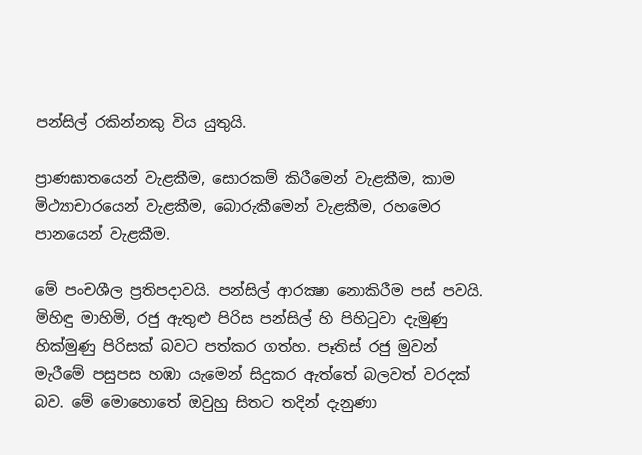පන්සිල් රකින්නකු විය යුතුයි.

ප්‍රාණඝාතයෙන් වැළකීම, සොරකම් කිරීමෙන් වැළකීම, කාම මිථ්‍යාචාරයෙන් වැළකීම, බොරුකීමෙන් වැළකීම, රහමෙර පානයෙන් වැළකීම.

මේ පංචශීල ප්‍රතිපදාවයි. පන්සිල් ආරක්‍ෂා නොකිරීම පස්‌ පවයි. මිහිඳු මාහිමි, රජු ඇතුළු පිරිස පන්සිල් හි පිහිටුවා දැමුණු හික්‌මුණු පිරිසක්‌ බවට පත්කර ගත්හ. පෑතිස්‌ රජු මුවන් මැරීමේ පසුපස හඹා යැමෙන් සිදුකර ඇත්තේ බලවත් වරදක්‌ බව. මේ මොහොතේ ඔවුහු සිතට තදින් දැනුණා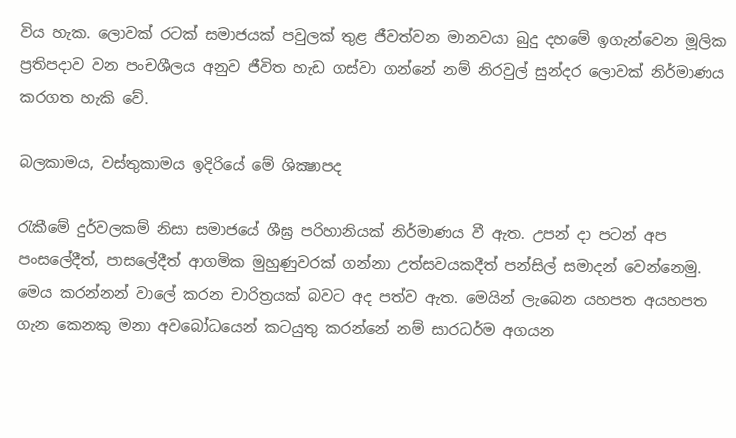විය හැක. ලොවක්‌ රටක්‌ සමාජයක්‌ පවුලක්‌ තුළ ජීවත්වන මානවයා බුදු දහමේ ඉගැන්වෙන මූලික ප්‍රතිපදාව වන පංචශීලය අනුව ජීවිත හැඩ ගස්‌වා ගන්නේ නම් නිරවුල් සුන්දර ලොවක්‌ නිර්මාණය කරගත හැකි වේ.

බලකාමය, වස්‌තුකාමය ඉදිරියේ මේ ශික්‍ෂාපද

රැකීමේ දුර්වලකම් නිසා සමාජයේ ශීඝ්‍ර පරිහානියක්‌ නිර්මාණය වී ඇත. උපන් දා පටන් අප පංසලේදීත්, පාසලේදීත් ආගමික මුහුණුවරක්‌ ගන්නා උත්සවයකදීත් පන්සිල් සමාදන් වෙන්නෙමු. මෙය කරන්නන් වාලේ කරන චාරිත්‍රයක්‌ බවට අද පත්ව ඇත. මෙයින් ලැබෙන යහපත අයහපත ගැන කෙනකු මනා අවබෝධයෙන් කටයුතු කරන්නේ නම් සාරධර්ම අගයන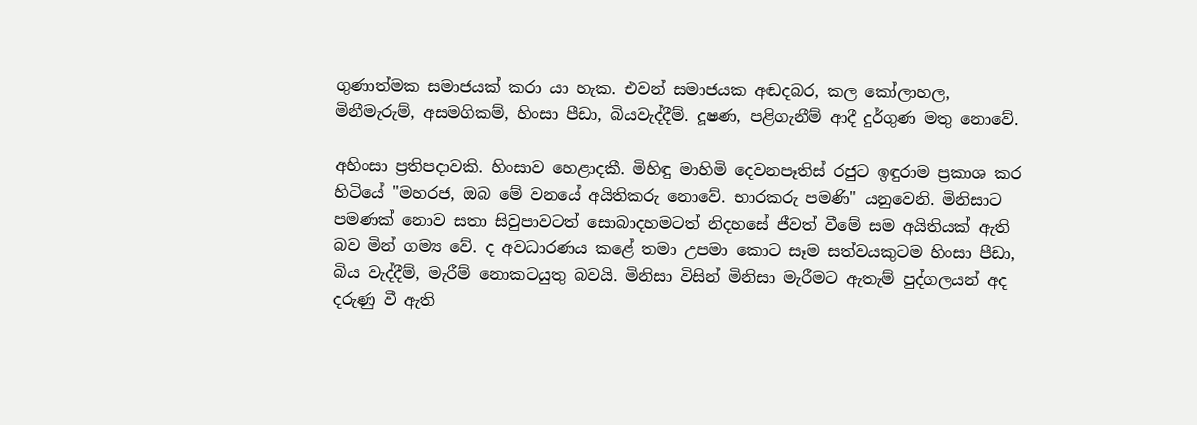ගුණාත්මක සමාජයක්‌ කරා යා හැක. එවන් සමාජයක අඬදබර, කල කෝලාහල, මිනීමැරුම්, අසමගිකම්, හිංසා පීඩා, බියවැද්දීම්. දූෂණ, පළිගැනීම් ආදී දුර්ගුණ මතු නොවේ.

අහිංසා ප්‍රතිපදාවකි. හිංසාව හෙළාදකී. මිහිඳු මාහිමි දෙවනපෑතිස්‌ රජුට ඉඳුරාම ප්‍රකාශ කර හිටියේ "මහරජ, ඔබ මේ වනයේ අයිතිකරු නොවේ. භාරකරු පමණි" යනුවෙනි. මිනිසාට පමණක්‌ නොව සතා සිවුපාවටත් සොබාදහමටත් නිදහසේ ජීවත් වීමේ සම අයිතියක්‌ ඇති බව මින් ගම්‍ය වේ. ද අවධාරණය කළේ තමා උපමා කොට සෑම සත්වයකුටම හිංසා පීඩා, බිය වැද්දීම්, මැරීම් නොකටයුතු බවයි. මිනිසා විසින් මිනිසා මැරීමට ඇතැම් පුද්ගලයන් අද දරුණු වී ඇති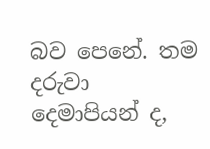බව පෙනේ. තම දරුවා දෙමාපියන් ද,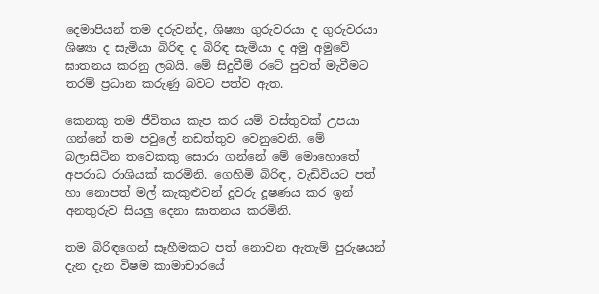දෙමාපියන් තම දරුවන්ද, ශිෂ්‍යා ගුරුවරයා ද ගුරුවරයා ශිෂ්‍යා ද සැමියා බිරිඳ ද බිරිඳ සැමියා ද අමු අමුවේ ඝාතනය කරනු ලබයි. මේ සිදුවීම් රටේ පුවත් මැවීමට තරම් ප්‍රධාන කරුණු බවට පත්ව ඇත.

කෙනකු තම ජීවිතය කැප කර යම් වස්‌තුවක්‌ උපයා ගන්නේ තම පවුලේ නඩත්තුව වෙනුවෙනි. මේ බලාසිටින තවෙකකු සොරා ගන්නේ මේ මොහොතේ අපරාධ රාශියක්‌ කරමිනි. ගෙහිමි බිරිඳ, වැඩිවියට පත් හා නොපත් මල් කැකුළුවන් දූවරු දූෂණය කර ඉන් අනතුරුව සියලු දෙනා ඝාතනය කරමිනි.

තම බිරිඳගෙන් සෑහීමකට පත් නොවන ඇතැම් පුරුෂයන් දැන දැන විෂම කාමාචාරයේ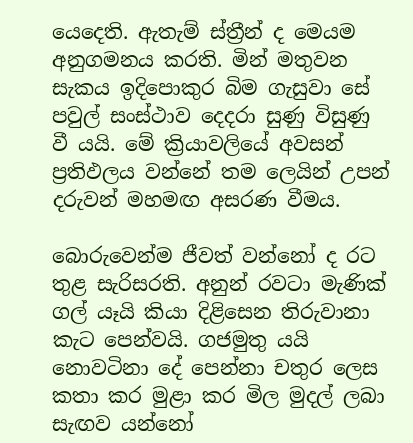යෙදෙති. ඇතැම් ස්‌ත්‍රීන් ද මෙයම අනුගමනය කරති. මින් මතුවන සැකය ඉදිපොකුර බිම ගැසුවා සේ පවුල් සංස්‌ථාව දෙදරා සුණු විසුණු වී යයි. මේ ක්‍රියාවලියේ අවසන් ප්‍රතිඵලය වන්නේ තම ලෙයින් උපන් දරුවන් මහමඟ අසරණ වීමය.

බොරුවෙන්ම ජීවත් වන්නෝ ද රට තුළ සැරිසරති. අනුන් රවටා මැණික්‌ ගල් යෑයි කියා දිළිසෙන තිරුවානා කැට පෙන්වයි. ගජමුතු යයි නොවටිනා දේ පෙන්නා චතුර ලෙස කතා කර මුළා කර මිල මුදල් ලබා සැඟව යන්නෝ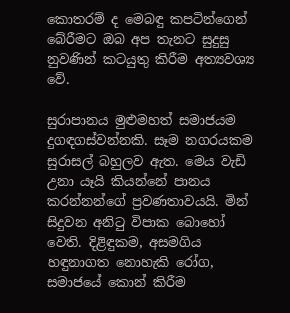කොතරම් ද මෙබඳු කපටින්ගෙන් බේරීමට ඔබ අප තැනට සුදුසු නුවණින් කටයුතු කිරීම අත්‍යවශ්‍ය වේ.

සුරාපානය මුළුමහත් සමාජයම දුගඳගස්‌වන්නකි. සෑම නගරයකම සුරාසල් බහුලව ඇත. මෙය වැඩි උනා යෑයි කියන්නේ පානය කරන්නන්ගේ ප්‍රවණතාවයයි. මින් සිදුවන අනිටු විපාක බොහෝ වෙති. දිළිඳුකම, අසමගිය හඳුනාගත නොහැකි රෝග, සමාජයේ කොන් කිරීම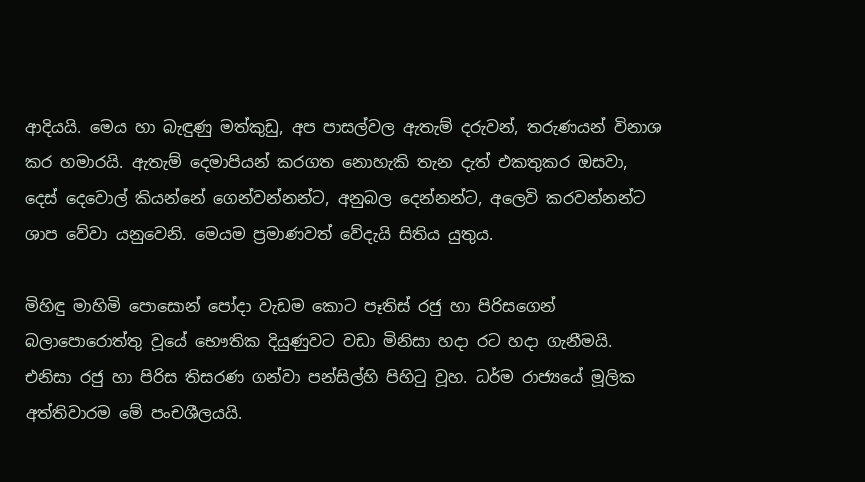ආදියයි. මෙය හා බැඳුණු මත්කුඩු, අප පාසල්වල ඇතැම් දරුවන්, තරුණයන් විනාශ කර හමාරයි. ඇතැම් දෙමාපියන් කරගත නොහැකි තැන දැත් එකතුකර ඔසවා, දෙස්‌ දෙවොල් කියන්නේ ගෙන්වන්නන්ට, අනුබල දෙන්නන්ට, අලෙවි කරවන්නන්ට ශාප වේවා යනුවෙනි. මෙයම ප්‍රමාණවත් වේදැයි සිතිය යුතුය.

මිහිඳු මාහිමි පොසොන් පෝදා වැඩම කොට පෑතිස්‌ රජු හා පිරිසගෙන් බලාපොරොත්තු වූයේ භෞතික දියුණුවට වඩා මිනිසා හදා රට හදා ගැනීමයි. එනිසා රජු හා පිරිස තිසරණ ගන්වා පන්සිල්හි පිහිටු වූහ. ධර්ම රාජ්‍යයේ මූලික අත්තිවාරම මේ පංචශීලයයි.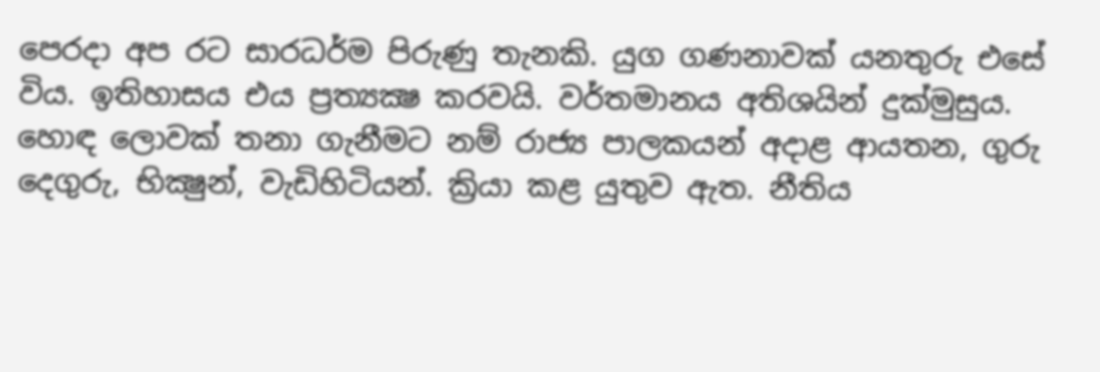පෙරදා අප රට සාරධර්ම පිරුණු තැනකි. යුග ගණනාවක්‌ යනතුරු එසේ විය. ඉතිහාසය එය ප්‍රත්‍යක්‍ෂ කරවයි. වර්තමානය අතිශයින් දුක්‌මුසුය. හොඳ ලොවක්‌ තනා ගැනීමට නම් රාජ්‍ය පාලකයන් අදාළ ආයතන, ගුරු දෙගුරු, භික්‍ෂුන්, වැඩිහිටියන්. ක්‍රියා කළ යුතුව ඇත. නීතිය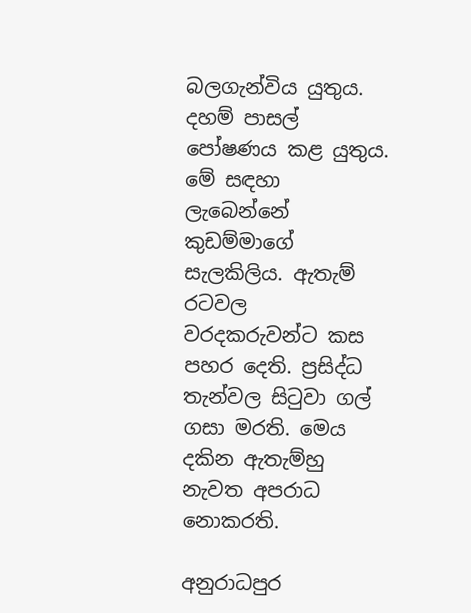බලගැන්විය යුතුය. දහම් පාසල් පෝෂණය කළ යුතුය. මේ සඳහා ලැබෙන්නේ කුඩම්මාගේ සැලකිලිය. ඇතැම් රටවල වරදකරුවන්ට කස පහර දෙති. ප්‍රසිද්ධ තැන්වල සිටුවා ගල් ගසා මරති. මෙය දකින ඇතැම්හු නැවත අපරාධ නොකරති.

අනුරාධපුර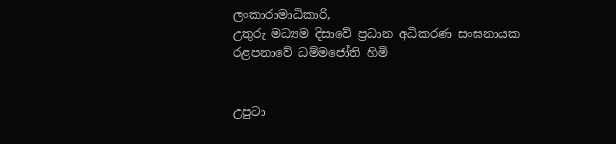ලංකාරාමාධිකාරි,
උතුරු මධ්‍යම දිසාවේ ප්‍රධාන අධිකරණ සංඝනායක
රළපනාවේ ධම්මජෝති හිමි


උපුටා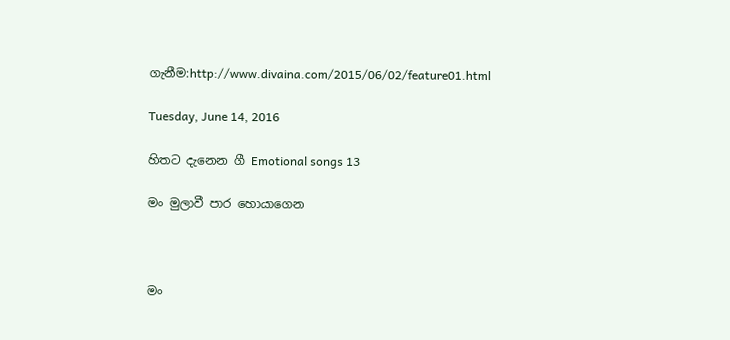ගැනීම:http://www.divaina.com/2015/06/02/feature01.html

Tuesday, June 14, 2016

හිතට දැනෙන ගී Emotional songs 13

මං මුලාවී පාර හොයාගෙන



මං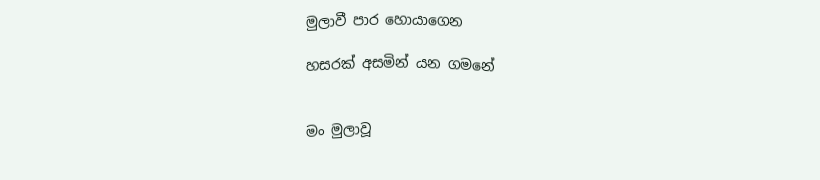මුලාවී පාර හොයාගෙන

හසරක් අසමින් යන ගමනේ


මං මුලාවූ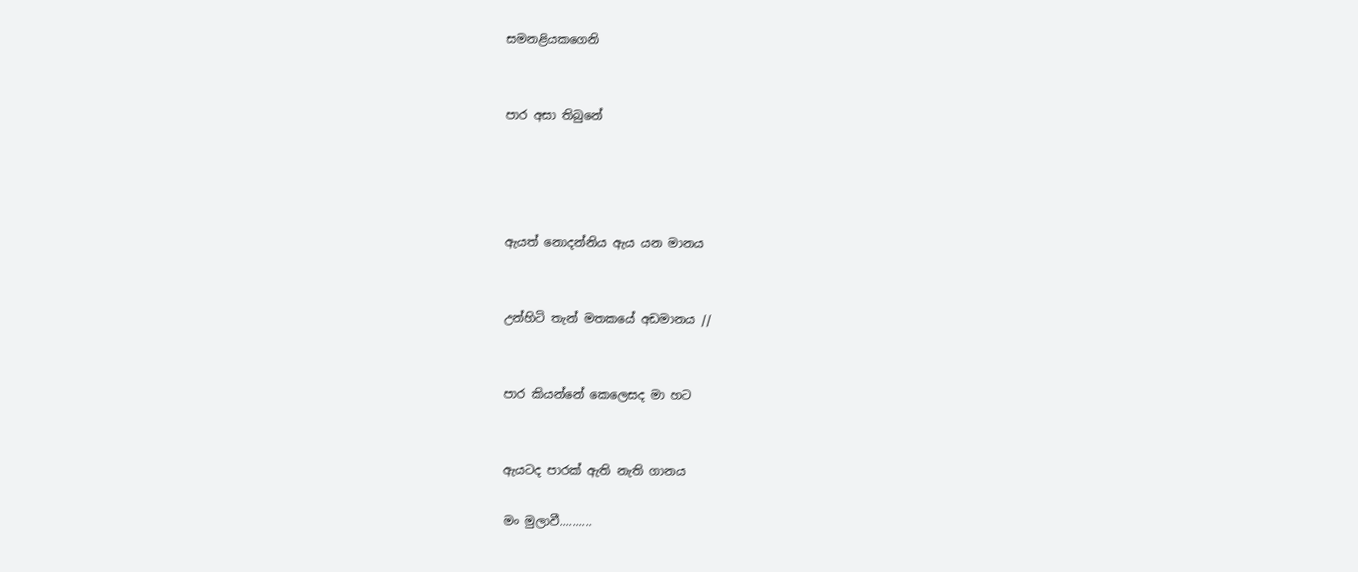සමනළියකගෙනි


පාර අසා තිබුනේ




ඇයත් නොදන්නිය ඇය යන මානය


උන්හිටි තැන් මතකයේ අඩමානය //


පාර කියන්නේ කෙලෙසද මා හට


ඇයටද පාරක් ඇති නැති ගානය

මං මුලාවී..........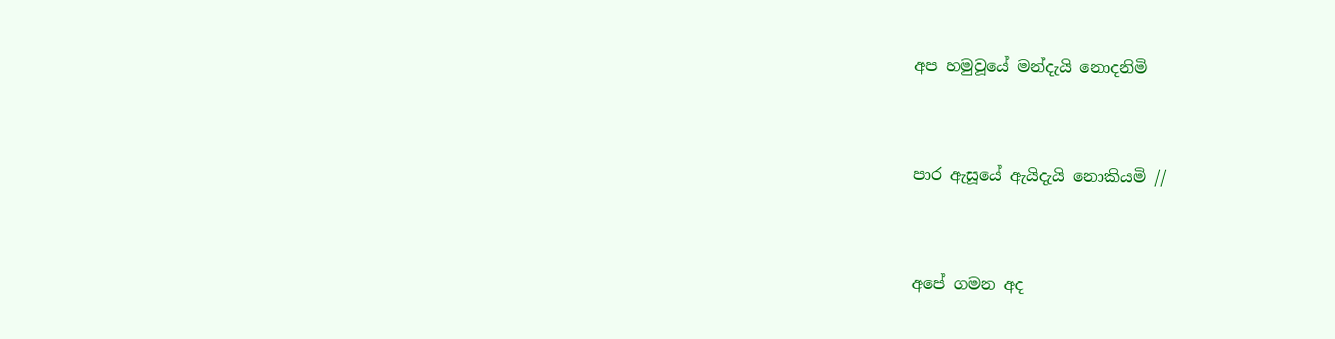අප හමුවූයේ මන්දැයි නොදනිමි


පාර ඇසූයේ ඇයිදැයි නොකියමි //


අපේ ගමන අද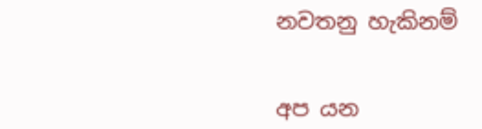නවතනු හැකිනම්


අප යන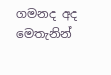ගමනද අද මෙතැනින්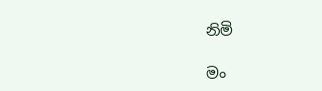නිමි

මං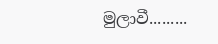මුලාවී.........